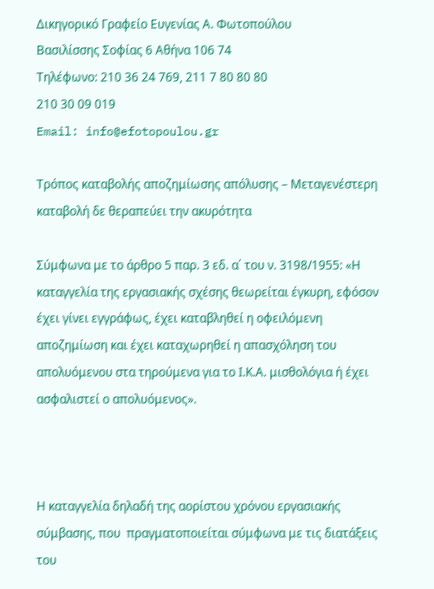Δικηγορικό Γραφείο Ευγενίας Α. Φωτοπούλου
Βασιλίσσης Σοφίας 6 Αθήνα 106 74
Τηλέφωνο: 210 36 24 769, 211 7 80 80 80
210 30 09 019
Email: info@efotopoulou.gr

Τρόπος καταβολής αποζημίωσης απόλυσης – Μεταγενέστερη καταβολή δε θεραπεύει την ακυρότητα

Σύμφωνα με το άρθρο 5 παρ. 3 εδ. α΄ του ν. 3198/1955: «Η καταγγελία της εργασιακής σχέσης θεωρείται έγκυρη, εφόσον έχει γίνει εγγράφως, έχει καταβληθεί η οφειλόμενη αποζημίωση και έχει καταχωρηθεί η απασχόληση του απολυόμενου στα τηρούμενα για το Ι.Κ.Α. μισθολόγια ή έχει ασφαλιστεί ο απολυόμενος».



Η καταγγελία δηλαδή της αορίστου χρόνου εργασιακής σύμβασης, που  πραγματοποιείται σύμφωνα με τις διατάξεις του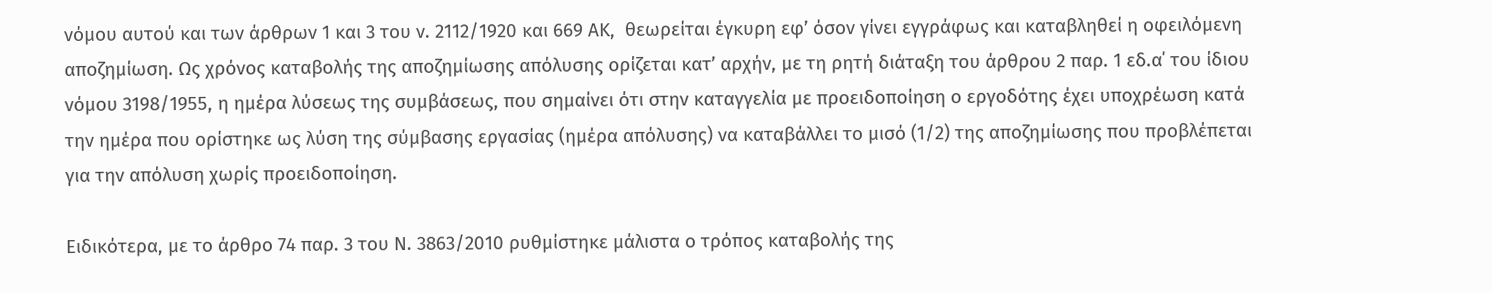νόμου αυτού και των άρθρων 1 και 3 του ν. 2112/1920 και 669 ΑΚ,  θεωρείται έγκυρη εφ’ όσον γίνει εγγράφως και καταβληθεί η οφειλόμενη αποζημίωση. Ως χρόνος καταβολής της αποζημίωσης απόλυσης ορίζεται κατ’ αρχήν, με τη ρητή διάταξη του άρθρου 2 παρ. 1 εδ.α΄ του ίδιου νόμου 3198/1955, η ημέρα λύσεως της συμβάσεως, που σημαίνει ότι στην καταγγελία με προειδοποίηση ο εργοδότης έχει υποχρέωση κατά την ημέρα που ορίστηκε ως λύση της σύμβασης εργασίας (ημέρα απόλυσης) να καταβάλλει το μισό (1/2) της αποζημίωσης που προβλέπεται για την απόλυση χωρίς προειδοποίηση.

Ειδικότερα, με το άρθρο 74 παρ. 3 του Ν. 3863/2010 ρυθμίστηκε μάλιστα ο τρόπος καταβολής της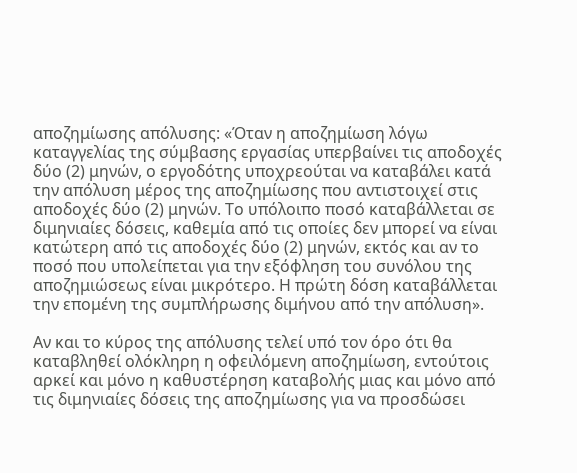αποζημίωσης απόλυσης: «Όταν η αποζημίωση λόγω καταγγελίας της σύμβασης εργασίας υπερβαίνει τις αποδοχές δύο (2) μηνών, ο εργοδότης υποχρεούται να καταβάλει κατά την απόλυση μέρος της αποζημίωσης που αντιστοιχεί στις αποδοχές δύο (2) μηνών. Το υπόλοιπο ποσό καταβάλλεται σε διμηνιαίες δόσεις, καθεμία από τις οποίες δεν μπορεί να είναι κατώτερη από τις αποδοχές δύο (2) μηνών, εκτός και αν το ποσό που υπολείπεται για την εξόφληση του συνόλου της αποζημιώσεως είναι μικρότερο. Η πρώτη δόση καταβάλλεται την επομένη της συμπλήρωσης διμήνου από την απόλυση».

Αν και το κύρος της απόλυσης τελεί υπό τον όρο ότι θα καταβληθεί ολόκληρη η οφειλόμενη αποζημίωση, εντούτοις αρκεί και μόνο η καθυστέρηση καταβολής μιας και μόνο από τις διμηνιαίες δόσεις της αποζημίωσης για να προσδώσει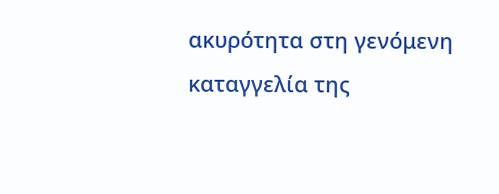ακυρότητα στη γενόμενη καταγγελία της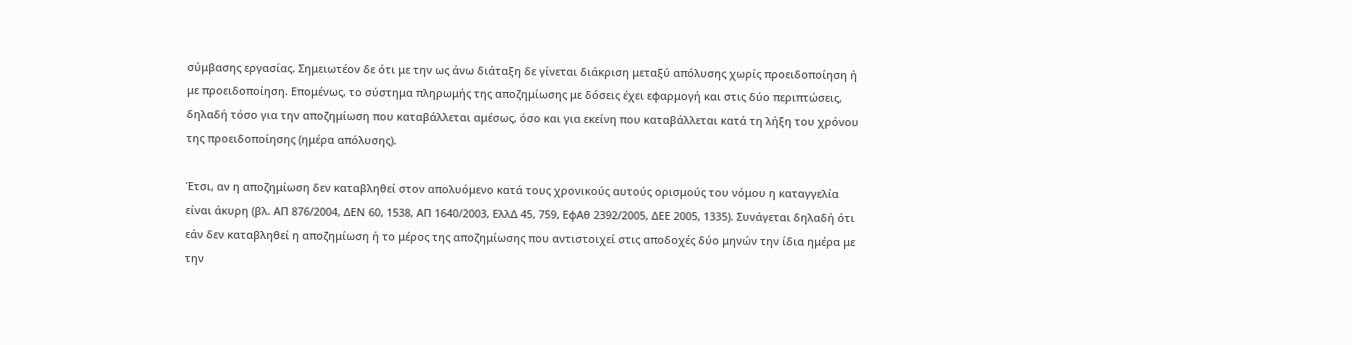σύμβασης εργασίας. Σημειωτέον δε ότι με την ως άνω διάταξη δε γίνεται διάκριση μεταξύ απόλυσης χωρίς προειδοποίηση ή με προειδοποίηση. Επομένως, το σύστημα πληρωμής της αποζημίωσης με δόσεις έχει εφαρμογή και στις δύο περιπτώσεις, δηλαδή τόσο για την αποζημίωση που καταβάλλεται αμέσως, όσο και για εκείνη που καταβάλλεται κατά τη λήξη του χρόνου της προειδοποίησης (ημέρα απόλυσης).

Έτσι, αν η αποζημίωση δεν καταβληθεί στον απολυόμενο κατά τους χρονικούς αυτούς ορισμούς του νόμου η καταγγελία είναι άκυρη (βλ. ΑΠ 876/2004, ΔΕΝ 60, 1538, ΑΠ 1640/2003, ΕλλΔ 45, 759, ΕφΑθ 2392/2005, ΔΕΕ 2005, 1335). Συνάγεται δηλαδή ότι εάν δεν καταβληθεί η αποζημίωση ή το μέρος της αποζημίωσης που αντιστοιχεί στις αποδοχές δύο μηνών την ίδια ημέρα με την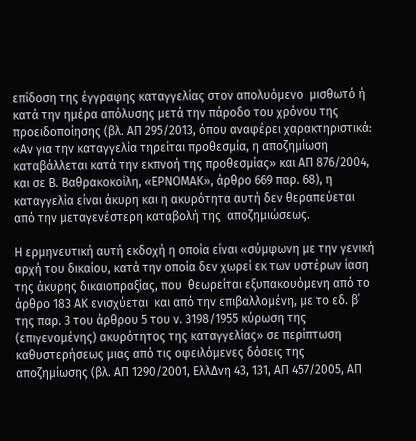επίδοση της έγγραφης καταγγελίας στον απολυόμενο  μισθωτό ή κατά την ημέρα απόλυσης μετά την πάροδο του χρόνου της προειδοποίησης (βλ. ΑΠ 295/2013, όπου αναφέρει χαρακτηριστικά: «Αν για την καταγγελία τηρείται προθεσμία, η αποζημίωση καταβάλλεται κατά την εκπνοή της προθεσμίας» και ΑΠ 876/2004, και σε Β. Βαθρακοκοίλη, «ΕΡΝΟΜΑΚ», άρθρο 669 παρ. 68), η καταγγελία είναι άκυρη και η ακυρότητα αυτή δεν θεραπεύεται από την μεταγενέστερη καταβολή της  αποζημιώσεως.

Η ερμηνευτική αυτή εκδοχή η οποία είναι «σύμφωνη με την γενική αρχή του δικαίου, κατά την οποία δεν χωρεί εκ των υστέρων ίαση της άκυρης δικαιοπραξίας, που  θεωρείται εξυπακουόμενη από το άρθρο 183 ΑΚ ενισχύεται  και από την επιβαλλομένη, με το εδ. β΄  της παρ. 3 του άρθρου 5 του ν. 3198/1955 κύρωση της (επιγενομένης) ακυρότητος της καταγγελίας» σε περίπτωση καθυστερήσεως μιας από τις οφειλόμενες δόσεις της  αποζημίωσης (βλ. ΑΠ 1290/2001, ΕλλΔνη 43, 131, ΑΠ 457/2005, ΑΠ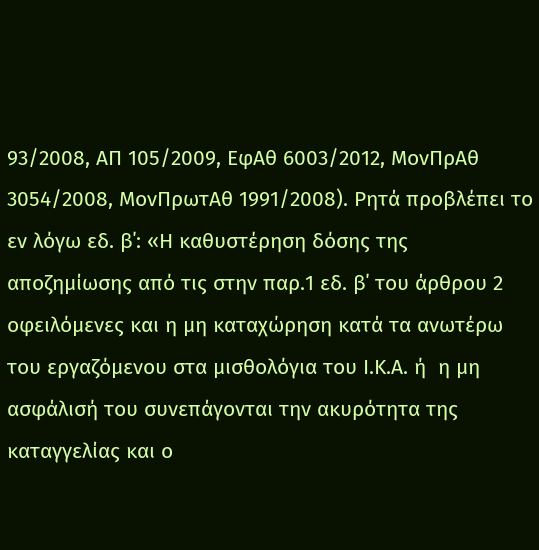93/2008, ΑΠ 105/2009, ΕφΑθ 6003/2012, ΜονΠρΑθ 3054/2008, ΜονΠρωτΑθ 1991/2008). Ρητά προβλέπει το εν λόγω εδ. β΄: «Η καθυστέρηση δόσης της αποζημίωσης από τις στην παρ.1 εδ. β΄ του άρθρου 2 οφειλόμενες και η μη καταχώρηση κατά τα ανωτέρω του εργαζόμενου στα μισθολόγια του Ι.Κ.Α. ή  η μη ασφάλισή του συνεπάγονται την ακυρότητα της καταγγελίας και ο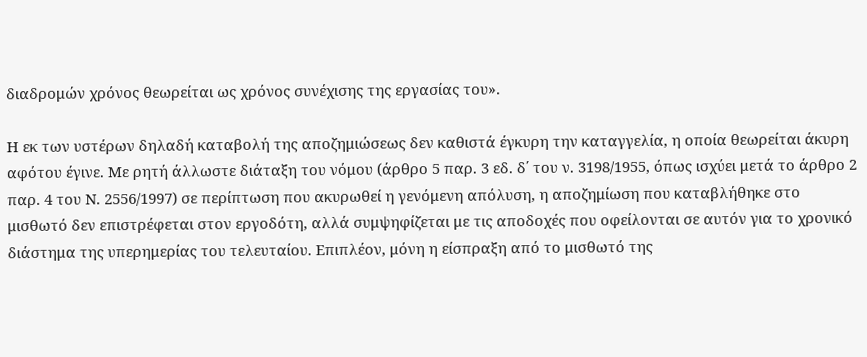διαδρομών χρόνος θεωρείται ως χρόνος συνέχισης της εργασίας του».

Η εκ των υστέρων δηλαδή καταβολή της αποζημιώσεως δεν καθιστά έγκυρη την καταγγελία, η οποία θεωρείται άκυρη αφότου έγινε. Με ρητή άλλωστε διάταξη του νόμου (άρθρο 5 παρ. 3 εδ. δ΄ του ν. 3198/1955, όπως ισχύει μετά το άρθρο 2 παρ. 4 του Ν. 2556/1997) σε περίπτωση που ακυρωθεί η γενόμενη απόλυση, η αποζημίωση που καταβλήθηκε στο μισθωτό δεν επιστρέφεται στον εργοδότη, αλλά συμψηφίζεται με τις αποδοχές που οφείλονται σε αυτόν για το χρονικό διάστημα της υπερημερίας του τελευταίου. Επιπλέον, μόνη η είσπραξη από το μισθωτό της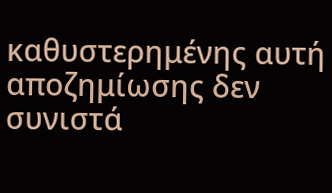καθυστερημένης αυτή αποζημίωσης δεν συνιστά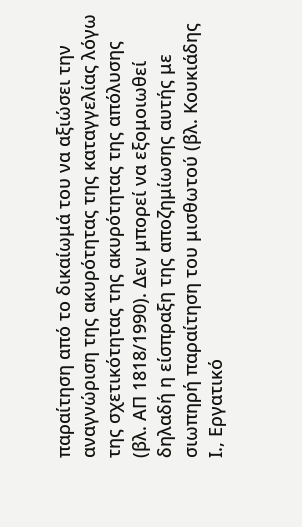παραίτηση από το δικαίωμά του να αξιώσει την αναγνώριση της ακυρότητας της καταγγελίας λόγω της σχετικότητας της ακυρότητας της απόλυσης (βλ. ΑΠ 1818/1990). Δεν μπορεί να εξομοιωθεί δηλαδή η είσπραξη της αποζημίωσης αυτής με σιωπηρή παραίτηση του μισθωτού (βλ. Κουκιάδης Ι., Εργατικό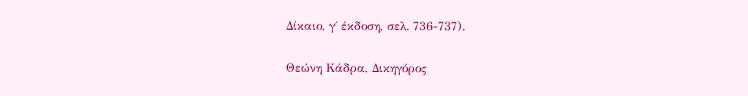Δίκαιο, γ΄ έκδοση, σελ. 736-737).

Θεώνη Κάδρα, Δικηγόρος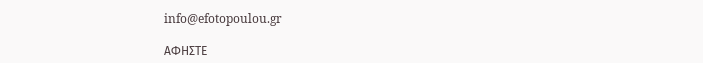info@efotopoulou.gr

ΑΦΗΣΤΕ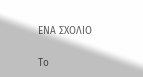ΕΝΑ ΣΧΟΛΙΟ

Το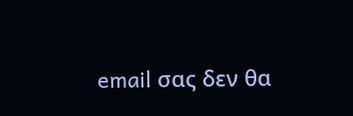email σας δεν θα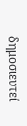δημοσιευτεί